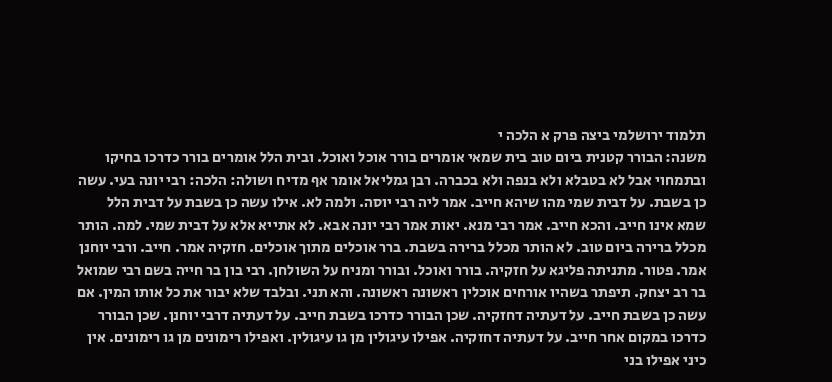תלמוד ירושלמי ביצה פרק א הלכה י
משנה: הבורר קטנית ביום טוב בית שמאי אומרים בורר אוכל ואוכל. ובית הלל אומרים בורר כדרכו בחיקו ובתמחוי אבל לא בטבלא ולא בנפה ולא בכברה. רבן גמליאל אומר אף מדיח ושולה: הלכה: רבי יונה בעי. עשה כן בשבת. על דבית שמי מהו שיהא חייב. אמר ליה רבי יוסה. ולמה לא. אילו עשה כן בשבת על דבית הלל שמא אינו חייב. והכא חייב. אמר רבי מנא. יאות אמר רבי יונה אבא. לא אתייא אלא על דבית שמי. למה. הותר מכלל ברירה ביום טוב. לא הותר מכלל ברירה בשבת. ברר אוכלים מתוך אוכלים. חזקיה אמר. חייב. ורבי יוחנן אמר. פטור. מתניתה פליגא על חזקיה. בורר ואוכל. ובורר ומניח על השולחן. רבי בון בר חייה בשם רבי שמואל בר רב יצחק. תיפתר בשהיו אורחים אוכלין ראשונה ראשונה. והא תני. ובלבד שלא יבור את כל אותו המין. אם עשה כן בשבת חייב. על דעתיה דחזקיה. שכן הבורר כדרכו בשבת חייב. על דעתיה דרבי יוחנן. שכן הבורר כדרכו במקום אחר חייב. על דעתיה דחזקיה. אפילו עיגולין מן גו עיגולין. ואפילו רימונים מן גו רימונים. אין כיני אפילו בני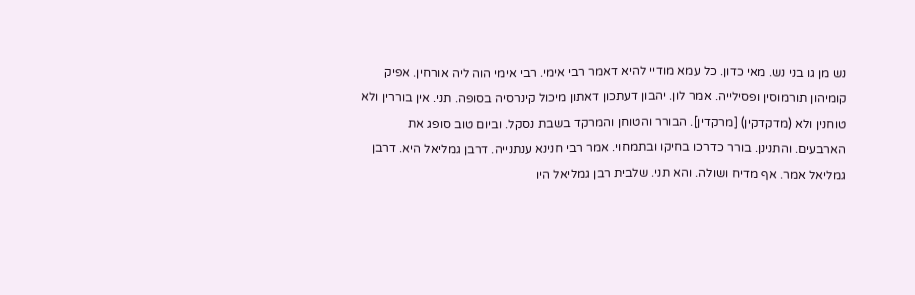נש מן גו בני נש. מאי כדון. כל עמא מודיי להיא דאמר רבי אימי. רבי אימי הוה ליה אורחין. אפיק קומיהון תורמוסין ופסילייה. אמר לון. יהבון דעתכון דאתון מיכול קינרסיה בסופה. תני. אין בוררין ולא טוחנין ולא (מדקדקין) [מרקדין]. הבורר והטוחן והמרקד בשבת נסקל. וביום טוב סופג את הארבעים. והתנינן. בורר כדרכו בחיקו ובתמחוי. אמר רבי חנינא ענתנייה. דרבן גמליאל היא. דרבן גמליאל אמר. אף מדיח ושולה. והא תני. שלבית רבן גמליאל היו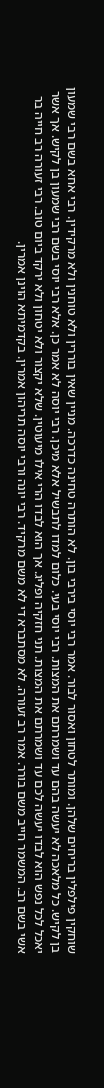שוחקין פילפלין בריחים שלהן. ומותר לטחון ואסור לבור. אמר רבי יוסי בירבי בון. לא הותרה טחינה כדרכה. מניין שאין בוררין ולא טוחנין ולא מרקידין. רבי אחא בשם רבי שמעון בן לקיש. כל מלאכה לא יעשה בהם עד ושמרתם את המצות. רבי יוסי בעי. כלום למדו לתבשיל אלא מיכן. רבי יוסה לא אמר כן. אלא רבי יוסי בשם רבי שמעון בן לקיש. אך אשר יאכל לכל נפש הוא לבדו יעשה לכם עד ושמרתם את המצות. תני חזקיה ופליג. אך הוא לבדו הרי אילו מיעוטין. שלא יקצור ולא יטחון ולא ירקד ביום טוב. רבי זעורה רב חייה בר אשי בשם רב. המשמר חייב משם בורר. אמר רב זעורה. לא מסתברא די לא משם מרקיד. רבי יונה ורבי יוסה תריהון אמרין. בקדמיתא הוינן אמרין.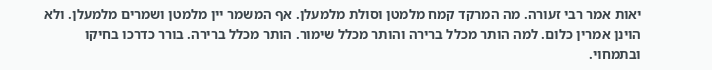יאות אמר רבי זעורה. מה המרקד קמח מלמטן וסולת מלמעלן. אף המשמר יין מלמטן ושמרים מלמעלן. ולא הוינן אמרין כלום. למה הותר מכלל ברירה והותר מכלל שימור. הותר מכלל ברירה. בורר כדרכו בחיקו ובתמחוי.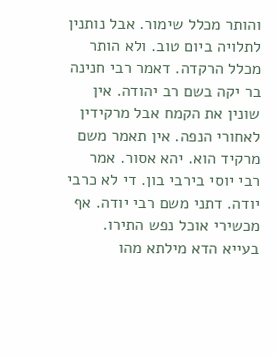והותר מכלל שימור. אבל נותנין לתלויה ביום טוב. ולא הותר מכלל הרקדה. דאמר רבי חנינה בר יקה בשם רב יהודה. אין שונין את הקמח אבל מרקידין לאחורי הנפה. אין תאמר משם מרקיד הוא. יהא אסור. אמר רבי יוסי בירבי בון. די לא כרבי יודה. דתני משם רבי יודה. אף מכשירי אוכל נפש התירו. בעייא הדא מילתא מהו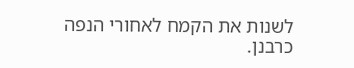לשנות את הקמח לאחורי הנפה כרבנן.